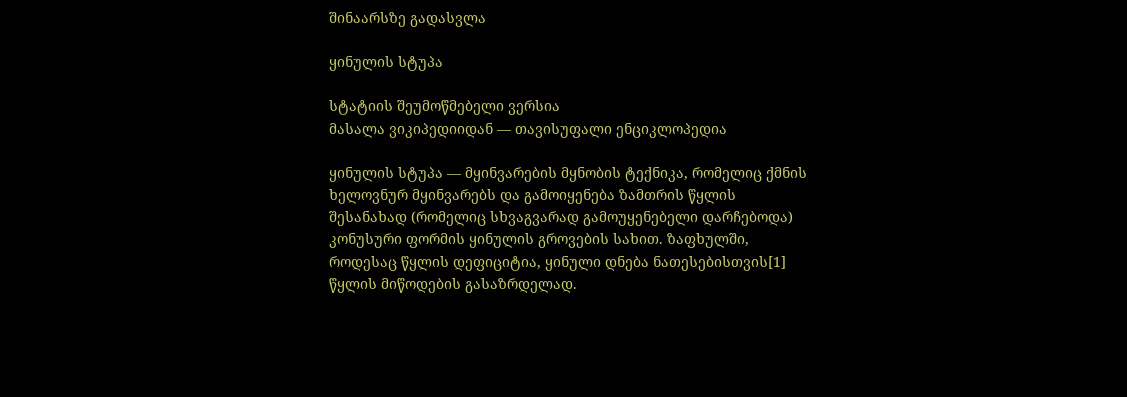შინაარსზე გადასვლა

ყინულის სტუპა

სტატიის შეუმოწმებელი ვერსია
მასალა ვიკიპედიიდან — თავისუფალი ენციკლოპედია

ყინულის სტუპა — მყინვარების მყნობის ტექნიკა, რომელიც ქმნის ხელოვნურ მყინვარებს და გამოიყენება ზამთრის წყლის შესანახად (რომელიც სხვაგვარად გამოუყენებელი დარჩებოდა) კონუსური ფორმის ყინულის გროვების სახით. ზაფხულში, როდესაც წყლის დეფიციტია, ყინული დნება ნათესებისთვის[1] წყლის მიწოდების გასაზრდელად.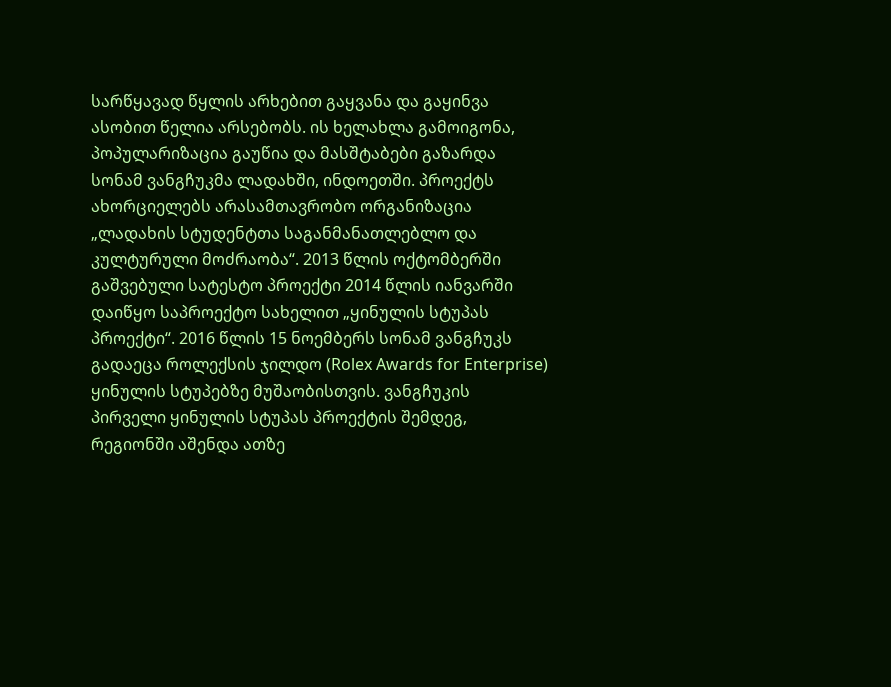სარწყავად წყლის არხებით გაყვანა და გაყინვა ასობით წელია არსებობს. ის ხელახლა გამოიგონა, პოპულარიზაცია გაუწია და მასშტაბები გაზარდა სონამ ვანგჩუკმა ლადახში, ინდოეთში. პროექტს ახორციელებს არასამთავრობო ორგანიზაცია „ლადახის სტუდენტთა საგანმანათლებლო და კულტურული მოძრაობა“. 2013 წლის ოქტომბერში გაშვებული სატესტო პროექტი 2014 წლის იანვარში დაიწყო საპროექტო სახელით „ყინულის სტუპას პროექტი“. 2016 წლის 15 ნოემბერს სონამ ვანგჩუკს გადაეცა როლექსის ჯილდო (Rolex Awards for Enterprise) ყინულის სტუპებზე მუშაობისთვის. ვანგჩუკის პირველი ყინულის სტუპას პროექტის შემდეგ, რეგიონში აშენდა ათზე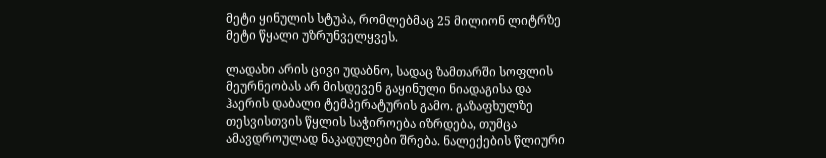მეტი ყინულის სტუპა, რომლებმაც 25 მილიონ ლიტრზე მეტი წყალი უზრუნველყვეს.

ლადახი არის ცივი უდაბნო, სადაც ზამთარში სოფლის მეურნეობას არ მისდევენ გაყინული ნიადაგისა და ჰაერის დაბალი ტემპერატურის გამო. გაზაფხულზე თესვისთვის წყლის საჭიროება იზრდება, თუმცა ამავდროულად ნაკადულები შრება. ნალექების წლიური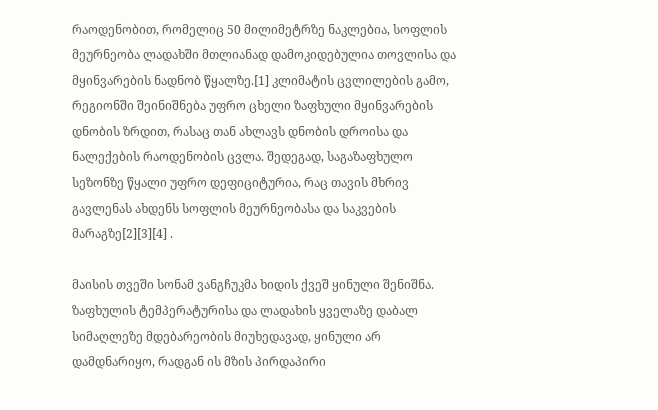რაოდენობით, რომელიც 50 მილიმეტრზე ნაკლებია, სოფლის მეურნეობა ლადახში მთლიანად დამოკიდებულია თოვლისა და მყინვარების ნადნობ წყალზე.[1] კლიმატის ცვლილების გამო, რეგიონში შეინიშნება უფრო ცხელი ზაფხული მყინვარების დნობის ზრდით, რასაც თან ახლავს დნობის დროისა და ნალექების რაოდენობის ცვლა. შედეგად, საგაზაფხულო სეზონზე წყალი უფრო დეფიციტურია, რაც თავის მხრივ გავლენას ახდენს სოფლის მეურნეობასა და საკვების მარაგზე[2][3][4] .

მაისის თვეში სონამ ვანგჩუკმა ხიდის ქვეშ ყინული შენიშნა. ზაფხულის ტემპერატურისა და ლადახის ყველაზე დაბალ სიმაღლეზე მდებარეობის მიუხედავად, ყინული არ დამდნარიყო, რადგან ის მზის პირდაპირი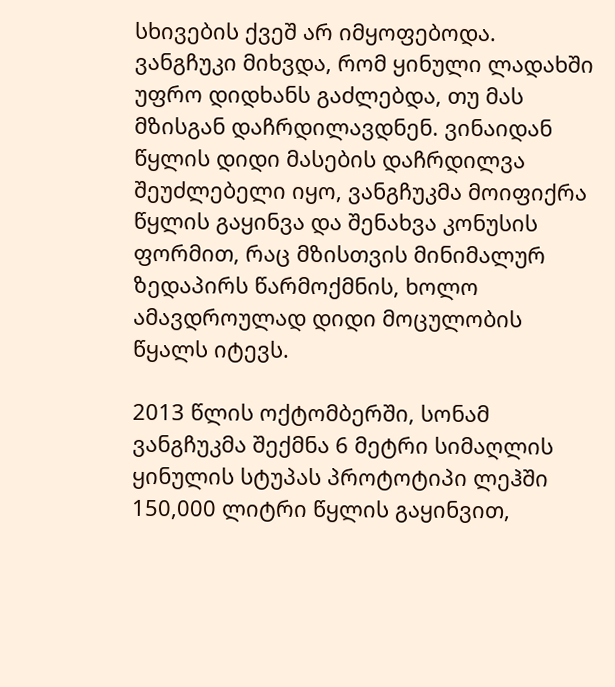სხივების ქვეშ არ იმყოფებოდა. ვანგჩუკი მიხვდა, რომ ყინული ლადახში უფრო დიდხანს გაძლებდა, თუ მას მზისგან დაჩრდილავდნენ. ვინაიდან წყლის დიდი მასების დაჩრდილვა შეუძლებელი იყო, ვანგჩუკმა მოიფიქრა წყლის გაყინვა და შენახვა კონუსის ფორმით, რაც მზისთვის მინიმალურ ზედაპირს წარმოქმნის, ხოლო ამავდროულად დიდი მოცულობის წყალს იტევს.

2013 წლის ოქტომბერში, სონამ ვანგჩუკმა შექმნა 6 მეტრი სიმაღლის ყინულის სტუპას პროტოტიპი ლეჰში 150,000 ლიტრი წყლის გაყინვით,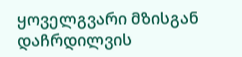ყოველგვარი მზისგან დაჩრდილვის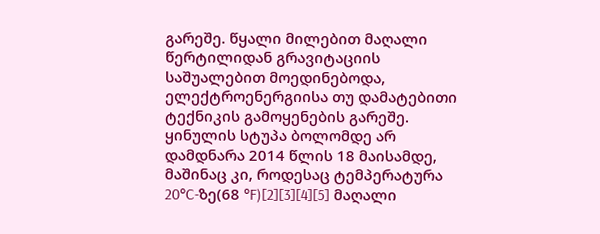გარეშე. წყალი მილებით მაღალი წერტილიდან გრავიტაციის საშუალებით მოედინებოდა, ელექტროენერგიისა თუ დამატებითი ტექნიკის გამოყენების გარეშე. ყინულის სტუპა ბოლომდე არ დამდნარა 2014 წლის 18 მაისამდე, მაშინაც კი, როდესაც ტემპერატურა 20°C-ზე(68 °F)[2][3][4][5] მაღალი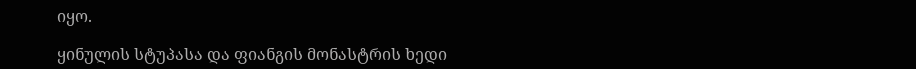იყო.

ყინულის სტუპასა და ფიანგის მონასტრის ხედი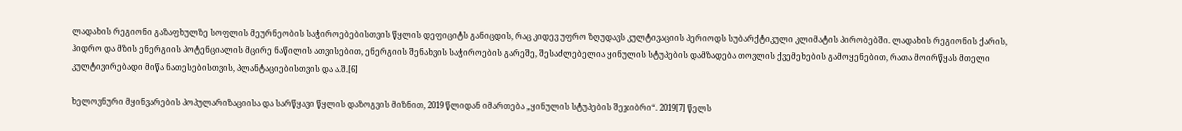ლადახის რეგიონი გაზაფხულზე სოფლის მეურნეობის საჭიროებებისთვის წყლის დეფიციტს განიცდის, რაც კიდევ უფრო ზღუდავს კულტივაციის პერიოდს სუბარქტიკული კლიმატის პირობებში. ლადახის რეგიონის ქარის, ჰიდრო და მზის ენერგიის პოტენციალის მცირე ნაწილის ათვისებით, ენერგიის შენახვის საჭიროების გარეშე, შესაძლებელია ყინულის სტუპების დამზადება თოვლის ქვემეხების გამოყენებით, რათა მოირწყას მთელი კულტივირებადი მიწა ნათესებისთვის, პლანტაციებისთვის და ა.შ.[6]

ხელოვნური მყინვარების პოპულარიზაციისა და სარწყავი წყლის დაზოგვის მიზნით, 2019 წლიდან იმართება „ყინულის სტუპების შეჯიბრი“. 2019[7] წელს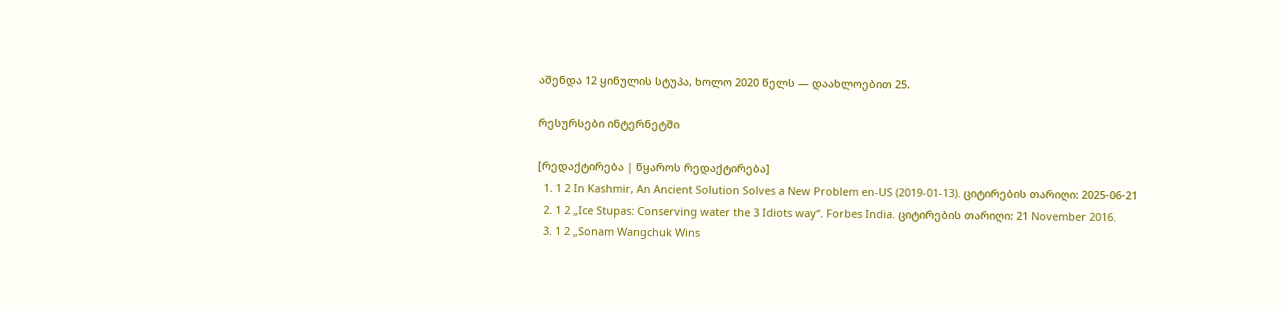აშენდა 12 ყინულის სტუპა, ხოლო 2020 წელს — დაახლოებით 25.

რესურსები ინტერნეტში

[რედაქტირება | წყაროს რედაქტირება]
  1. 1 2 In Kashmir, An Ancient Solution Solves a New Problem en-US (2019-01-13). ციტირების თარიღი: 2025-06-21
  2. 1 2 „Ice Stupas: Conserving water the 3 Idiots way“. Forbes India. ციტირების თარიღი: 21 November 2016.
  3. 1 2 „Sonam Wangchuk Wins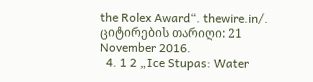the Rolex Award“. thewire.in/. ციტირების თარიღი: 21 November 2016.
  4. 1 2 „Ice Stupas: Water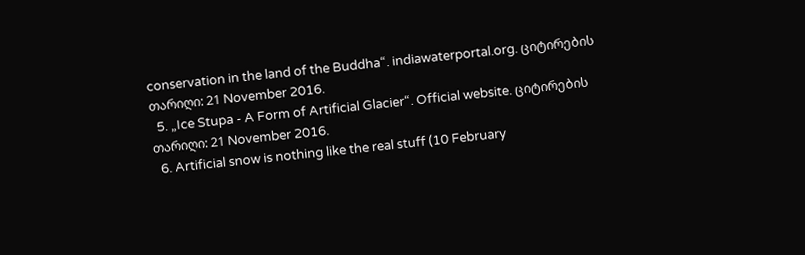conservation in the land of the Buddha“. indiawaterportal.org. ციტირების თარიღი: 21 November 2016.
  5. „Ice Stupa - A Form of Artificial Glacier“. Official website. ციტირების თარიღი: 21 November 2016.
  6. Artificial snow is nothing like the real stuff (10 February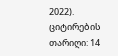2022). ციტირების თარიღი: 14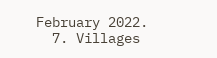February 2022.
  7. Villages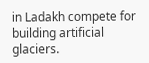in Ladakh compete for building artificial glaciers.